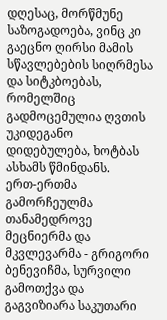დღესაც, მორწმუნე საზოგადოება, ვინც კი გაეცნო ღირსი მამის სწავლებების სიღრმესა და სიტკბოებას, რომელშიც გადმოცემულია ღვთის უკიდეგანო დიდებულება, ხოტბას ასხამს წმინდანს.
ერთ-ერთმა გამორჩეულმა თანამედროვე მეცნიერმა და მკვლევარმა - გრიგორი ბენევიჩმა, სურვილი გამოთქვა და გაგვიზიარა საკუთარი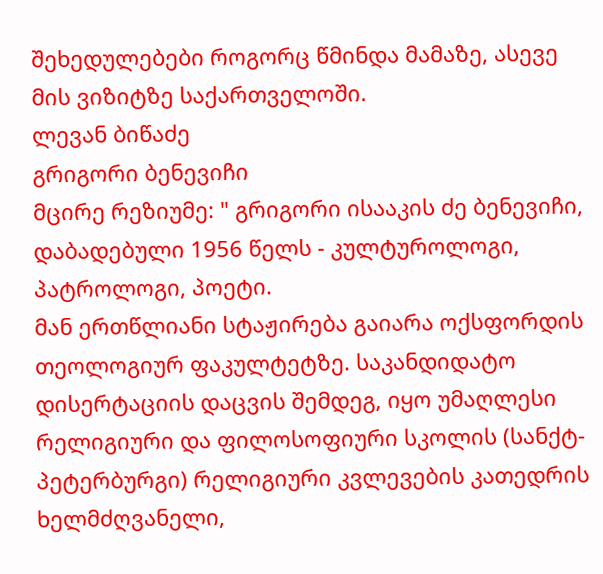შეხედულებები როგორც წმინდა მამაზე, ასევე მის ვიზიტზე საქართველოში.
ლევან ბიწაძე
გრიგორი ბენევიჩი
მცირე რეზიუმე: " გრიგორი ისააკის ძე ბენევიჩი, დაბადებული 1956 წელს - კულტუროლოგი, პატროლოგი, პოეტი.
მან ერთწლიანი სტაჟირება გაიარა ოქსფორდის თეოლოგიურ ფაკულტეტზე. საკანდიდატო დისერტაციის დაცვის შემდეგ, იყო უმაღლესი რელიგიური და ფილოსოფიური სკოლის (სანქტ-პეტერბურგი) რელიგიური კვლევების კათედრის ხელმძღვანელი,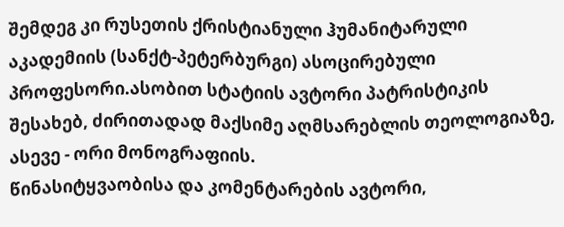შემდეგ კი რუსეთის ქრისტიანული ჰუმანიტარული აკადემიის (სანქტ-პეტერბურგი) ასოცირებული პროფესორი.ასობით სტატიის ავტორი პატრისტიკის შესახებ, ძირითადად მაქსიმე აღმსარებლის თეოლოგიაზე, ასევე - ორი მონოგრაფიის.
წინასიტყვაობისა და კომენტარების ავტორი,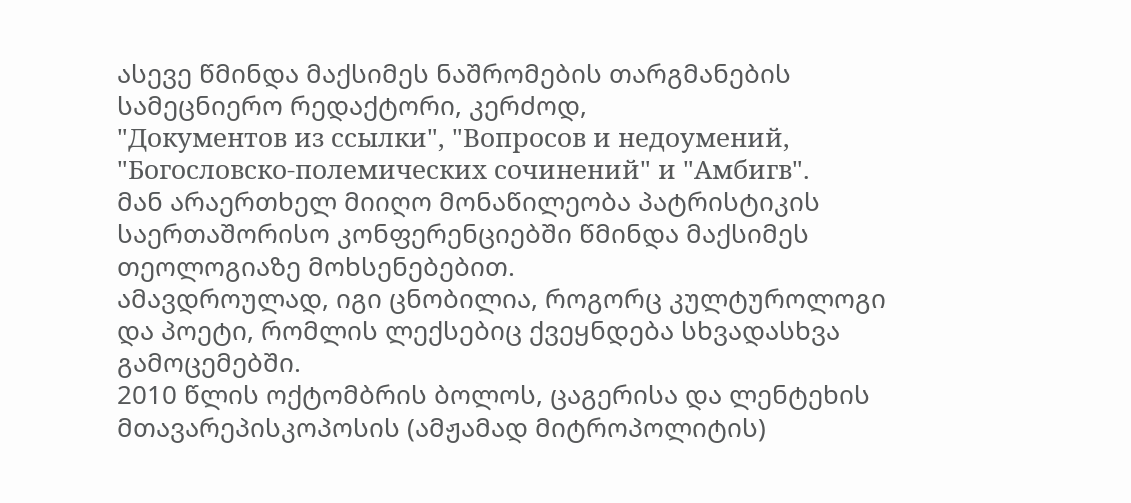ასევე წმინდა მაქსიმეს ნაშრომების თარგმანების სამეცნიერო რედაქტორი, კერძოდ,
"Документов из ссылки", "Вопросов и недоумений, "Богословско-полемических сочинений" и "Амбигв".
მან არაერთხელ მიიღო მონაწილეობა პატრისტიკის საერთაშორისო კონფერენციებში წმინდა მაქსიმეს თეოლოგიაზე მოხსენებებით.
ამავდროულად, იგი ცნობილია, როგორც კულტუროლოგი და პოეტი, რომლის ლექსებიც ქვეყნდება სხვადასხვა გამოცემებში.
2010 წლის ოქტომბრის ბოლოს, ცაგერისა და ლენტეხის მთავარეპისკოპოსის (ამჟამად მიტროპოლიტის)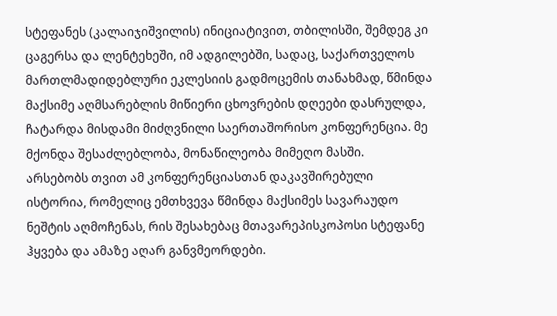სტეფანეს (კალაიჯიშვილის) ინიციატივით, თბილისში, შემდეგ კი ცაგერსა და ლენტეხეში, იმ ადგილებში, სადაც, საქართველოს მართლმადიდებლური ეკლესიის გადმოცემის თანახმად, წმინდა მაქსიმე აღმსარებლის მიწიერი ცხოვრების დღეები დასრულდა, ჩატარდა მისდამი მიძღვნილი საერთაშორისო კონფერენცია. მე მქონდა შესაძლებლობა, მონაწილეობა მიმეღო მასში.
არსებობს თვით ამ კონფერენციასთან დაკავშირებული ისტორია, რომელიც ემთხვევა წმინდა მაქსიმეს სავარაუდო ნეშტის აღმოჩენას, რის შესახებაც მთავარეპისკოპოსი სტეფანე ჰყვება და ამაზე აღარ განვმეორდები.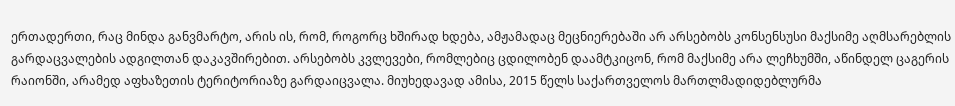ერთადერთი, რაც მინდა განვმარტო, არის ის, რომ, როგორც ხშირად ხდება, ამჟამადაც მეცნიერებაში არ არსებობს კონსენსუსი მაქსიმე აღმსარებლის გარდაცვალების ადგილთან დაკავშირებით. არსებობს კვლევები, რომლებიც ცდილობენ დაამტკიცონ, რომ მაქსიმე არა ლეჩხუმში, აწინდელ ცაგერის რაიონში, არამედ აფხაზეთის ტერიტორიაზე გარდაიცვალა. მიუხედავად ამისა, 2015 წელს საქართველოს მართლმადიდებლურმა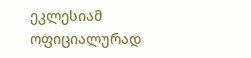ეკლესიამ ოფიციალურად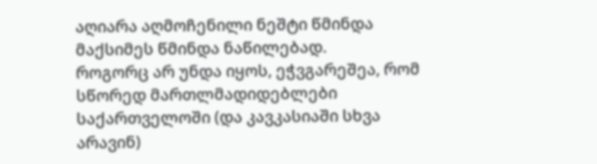აღიარა აღმოჩენილი ნეშტი წმინდა მაქსიმეს წმინდა ნაწილებად.
როგორც არ უნდა იყოს, ეჭვგარეშეა, რომ სწორედ მართლმადიდებლები საქართველოში (და კავკასიაში სხვა არავინ)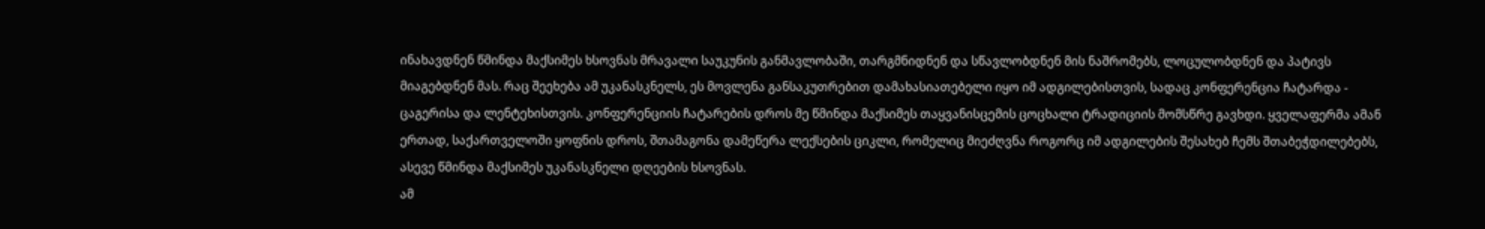ინახავდნენ წმინდა მაქსიმეს ხსოვნას მრავალი საუკუნის განმავლობაში, თარგმნიდნენ და სწავლობდნენ მის ნაშრომებს, ლოცულობდნენ და პატივს მიაგებდნენ მას. რაც შეეხება ამ უკანასკნელს, ეს მოვლენა განსაკუთრებით დამახასიათებელი იყო იმ ადგილებისთვის, სადაც კონფერენცია ჩატარდა - ცაგერისა და ლენტეხისთვის. კონფერენციის ჩატარების დროს მე წმინდა მაქსიმეს თაყვანისცემის ცოცხალი ტრადიციის მომსწრე გავხდი. ყველაფერმა ამან ერთად, საქართველოში ყოფნის დროს, შთამაგონა დამეწერა ლექსების ციკლი, რომელიც მიეძღვნა როგორც იმ ადგილების შესახებ ჩემს შთაბეჭდილებებს, ასევე წმინდა მაქსიმეს უკანასკნელი დღეების ხსოვნას.
ამ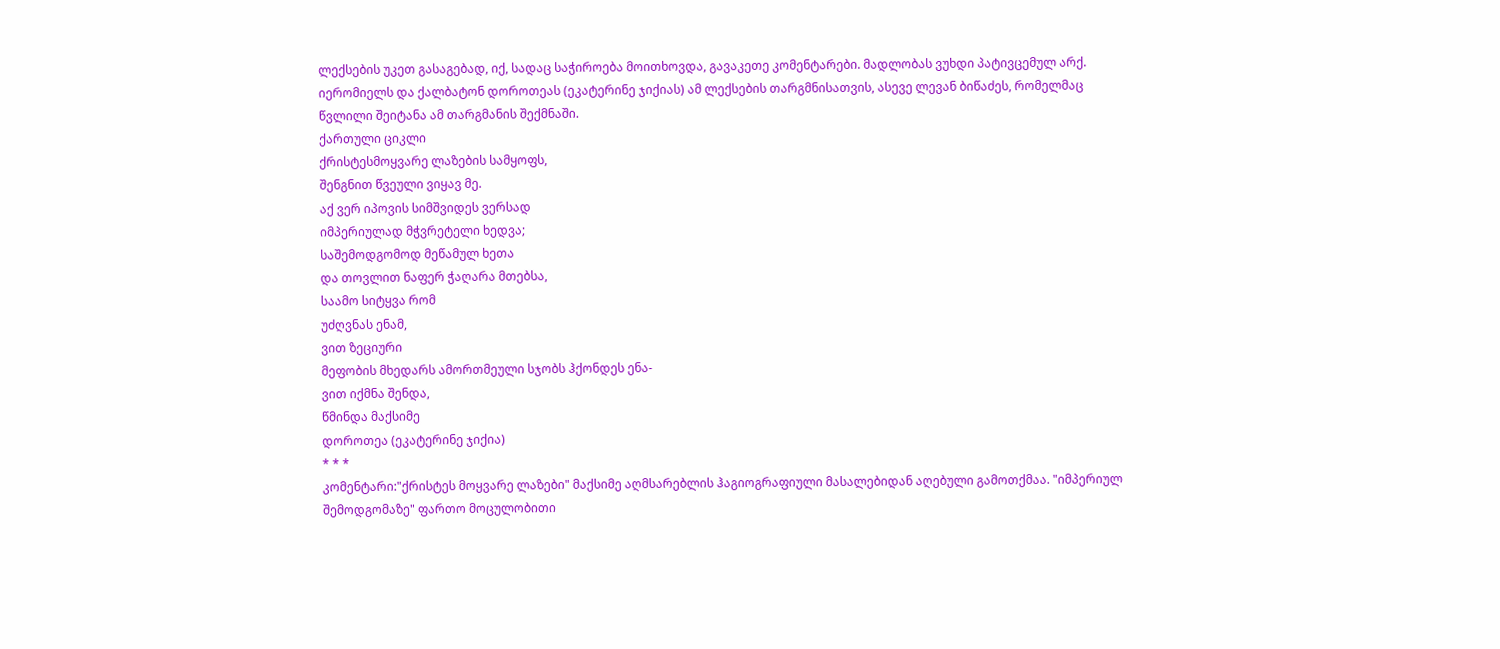ლექსების უკეთ გასაგებად, იქ, სადაც საჭიროება მოითხოვდა, გავაკეთე კომენტარები. მადლობას ვუხდი პატივცემულ არქ. იერომიელს და ქალბატონ დოროთეას (ეკატერინე ჯიქიას) ამ ლექსების თარგმნისათვის, ასევე ლევან ბიწაძეს, რომელმაც წვლილი შეიტანა ამ თარგმანის შექმნაში.
ქართული ციკლი
ქრისტესმოყვარე ლაზების სამყოფს,
შენგნით წვეული ვიყავ მე.
აქ ვერ იპოვის სიმშვიდეს ვერსად
იმპერიულად მჭვრეტელი ხედვა;
საშემოდგომოდ მეწამულ ხეთა
და თოვლით ნაფერ ჭაღარა მთებსა,
საამო სიტყვა რომ
უძღვნას ენამ,
ვით ზეციური
მეფობის მხედარს ამორთმეული სჯობს ჰქონდეს ენა-
ვით იქმნა შენდა,
წმინდა მაქსიმე
დოროთეა (ეკატერინე ჯიქია)
* * *
კომენტარი:"ქრისტეს მოყვარე ლაზები" მაქსიმე აღმსარებლის ჰაგიოგრაფიული მასალებიდან აღებული გამოთქმაა. "იმპერიულ შემოდგომაზე" ფართო მოცულობითი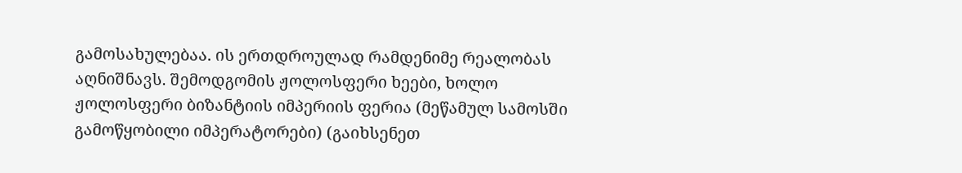გამოსახულებაა. ის ერთდროულად რამდენიმე რეალობას აღნიშნავს. შემოდგომის ჟოლოსფერი ხეები, ხოლო ჟოლოსფერი ბიზანტიის იმპერიის ფერია (მეწამულ სამოსში გამოწყობილი იმპერატორები) (გაიხსენეთ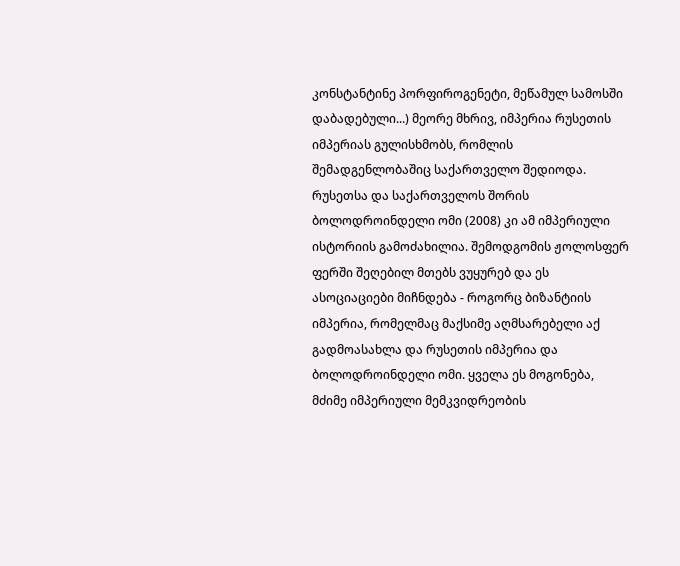კონსტანტინე პორფიროგენეტი, მეწამულ სამოსში დაბადებული...) მეორე მხრივ, იმპერია რუსეთის იმპერიას გულისხმობს, რომლის შემადგენლობაშიც საქართველო შედიოდა. რუსეთსა და საქართველოს შორის ბოლოდროინდელი ომი (2008) კი ამ იმპერიული ისტორიის გამოძახილია. შემოდგომის ჟოლოსფერ ფერში შეღებილ მთებს ვუყურებ და ეს ასოციაციები მიჩნდება - როგორც ბიზანტიის იმპერია, რომელმაც მაქსიმე აღმსარებელი აქ გადმოასახლა და რუსეთის იმპერია და ბოლოდროინდელი ომი. ყველა ეს მოგონება, მძიმე იმპერიული მემკვიდრეობის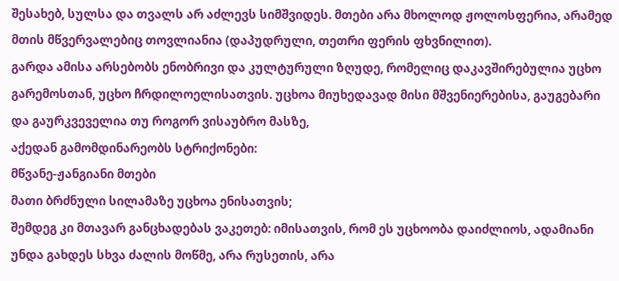შესახებ, სულსა და თვალს არ აძლევს სიმშვიდეს. მთები არა მხოლოდ ჟოლოსფერია, არამედ მთის მწვერვალებიც თოვლიანია (დაპუდრული, თეთრი ფერის ფხვნილით).
გარდა ამისა არსებობს ენობრივი და კულტურული ზღუდე, რომელიც დაკავშირებულია უცხო გარემოსთან, უცხო ჩრდილოელისათვის. უცხოა მიუხედავად მისი მშვენიერებისა, გაუგებარი და გაურკვეველია თუ როგორ ვისაუბრო მასზე,
აქედან გამომდინარეობს სტრიქონები:
მწვანე-ჟანგიანი მთები
მათი ბრძნული სილამაზე უცხოა ენისათვის;
შემდეგ კი მთავარ განცხადებას ვაკეთებ: იმისათვის, რომ ეს უცხოობა დაიძლიოს, ადამიანი უნდა გახდეს სხვა ძალის მოწმე, არა რუსეთის, არა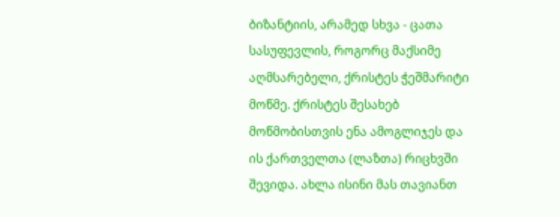ბიზანტიის, არამედ სხვა - ცათა სასუფევლის, როგორც მაქსიმე აღმსარებელი, ქრისტეს ჭეშმარიტი მოწმე. ქრისტეს შესახებ მოწმობისთვის ენა ამოგლიჯეს და ის ქართველთა (ლაზთა) რიცხვში შევიდა. ახლა ისინი მას თავიანთ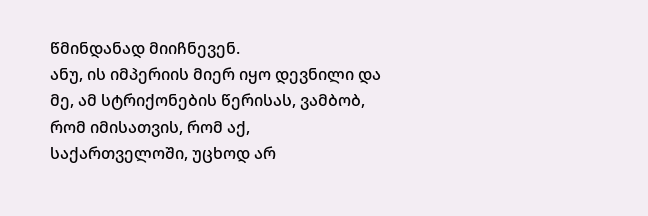წმინდანად მიიჩნევენ.
ანუ, ის იმპერიის მიერ იყო დევნილი და მე, ამ სტრიქონების წერისას, ვამბობ, რომ იმისათვის, რომ აქ, საქართველოში, უცხოდ არ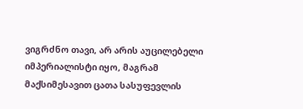ვიგრძნო თავი, არ არის აუცილებელი იმპერიალისტი იყო, მაგრამ მაქსიმესავით ცათა სასუფევლის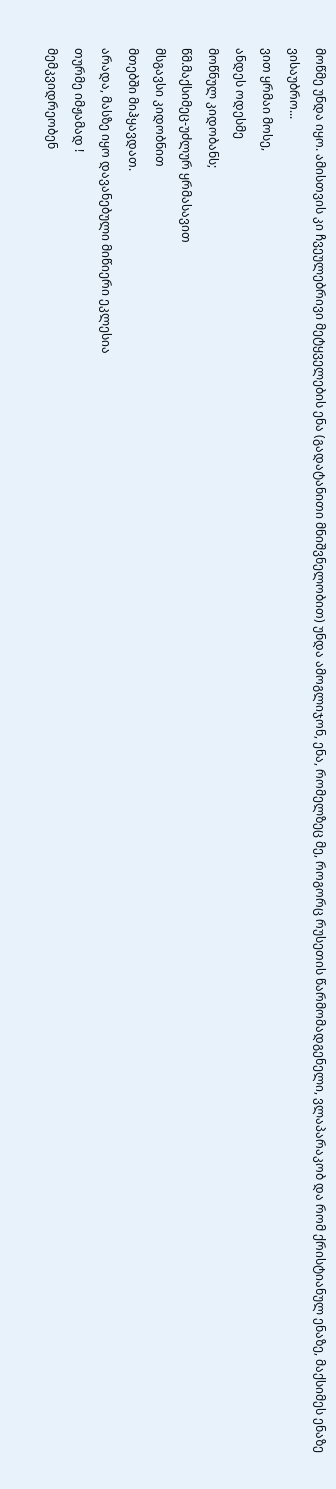მოწმე უნდა იყო. ამისთვის კი ჩვეულებრივი მეტყველების ენა (გადატანითი მნიშვნელობით) უნდა ამოგლიჯონ, ენა, რომელზეც მე, როგორც რუსეთის წარმომადგენელი, ვლაპარაკობ და რომ ქრისტიანულ ენაზე, მაქსიმეს ენაზე ვისაუბრო...
ვით ყრმაი მოსე,
ანდეს ოდესმე
მოწნულ კიდობანს;
წმ.მაქსიმეც-უძლურ ყრმასავით
მსგავსი კიდობნით
მთებში მიჰყავდათ.
არადა, მასზე იყო დავანებული მიწიერი ეკლესია
თურმე იმჟამად !
მემკვიდრეობენ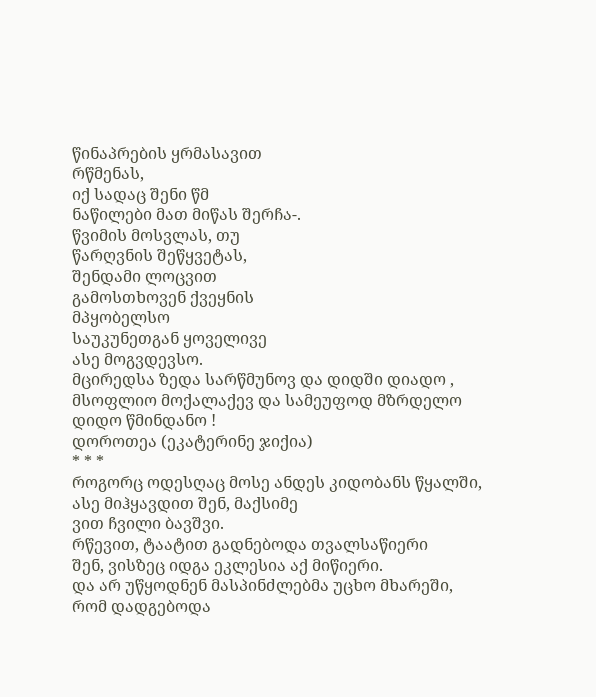წინაპრების ყრმასავით
რწმენას,
იქ სადაც შენი წმ
ნაწილები მათ მიწას შერჩა-.
წვიმის მოსვლას, თუ
წარღვნის შეწყვეტას,
შენდამი ლოცვით
გამოსთხოვენ ქვეყნის
მპყობელსო
საუკუნეთგან ყოველივე
ასე მოგვდევსო.
მცირედსა ზედა სარწმუნოვ და დიდში დიადო ,
მსოფლიო მოქალაქევ და სამეუფოდ მზრდელო
დიდო წმინდანო !
დოროთეა (ეკატერინე ჯიქია)
* * *
როგორც ოდესღაც მოსე ანდეს კიდობანს წყალში,
ასე მიჰყავდით შენ, მაქსიმე
ვით ჩვილი ბავშვი.
რწევით, ტაატით გადნებოდა თვალსაწიერი
შენ, ვისზეც იდგა ეკლესია აქ მიწიერი.
და არ უწყოდნენ მასპინძლებმა უცხო მხარეში,
რომ დადგებოდა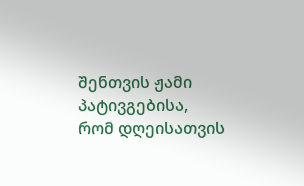შენთვის ჟამი პატივგებისა,
რომ დღეისათვის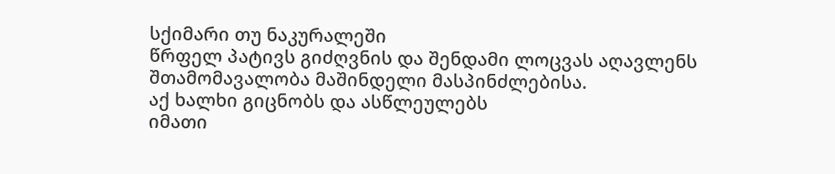სქიმარი თუ ნაკურალეში
წრფელ პატივს გიძღვნის და შენდამი ლოცვას აღავლენს
შთამომავალობა მაშინდელი მასპინძლებისა.
აქ ხალხი გიცნობს და ასწლეულებს
იმათი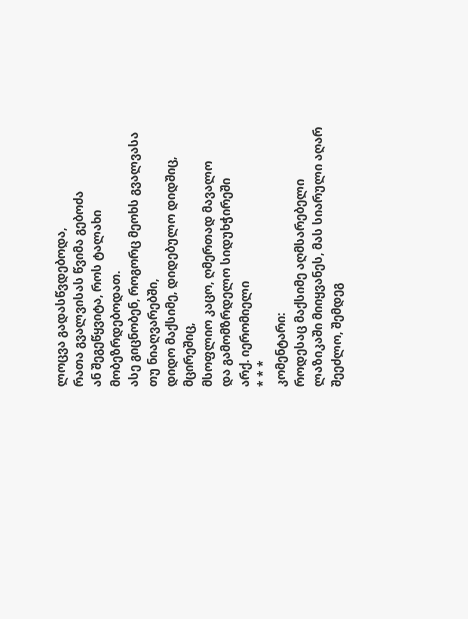ლოცვა გადასწვდებოდა,
რათა გვალვისას წვიმა გებოძა
ან შეგეწყვიტა, როს ტალახი მობეზრდებოდათ.
ასე გიცნობენ, როგორც მეოხს გვალვასა თუ ნიაღვარებში,
დიდო მაქსიმე, დიდებულო დიდშიც, მცირეშიც,
მსოფლიო კაცო, ღმერთად მავალო
და გამომზრდელო სიდუხჭირეში
არქ. იერომიელი
* * *
კომენტარი:
როდესაც მაქსიმე აღმსარებელი ლაზიკაში მიიყვანეს, მას სიარული აღარ შეეძლო, შემდეგ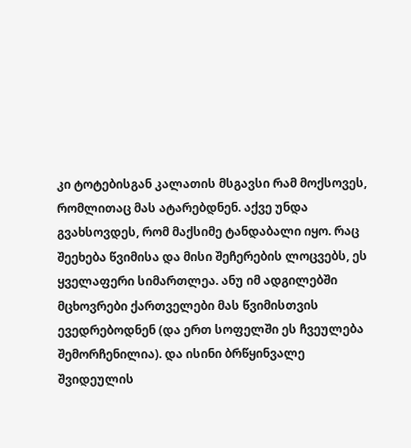კი ტოტებისგან კალათის მსგავსი რამ მოქსოვეს, რომლითაც მას ატარებდნენ. აქვე უნდა გვახსოვდეს, რომ მაქსიმე ტანდაბალი იყო. რაც შეეხება წვიმისა და მისი შეჩერების ლოცვებს, ეს ყველაფერი სიმართლეა. ანუ იმ ადგილებში მცხოვრები ქართველები მას წვიმისთვის ევედრებოდნენ (და ერთ სოფელში ეს ჩვეულება შემორჩენილია). და ისინი ბრწყინვალე შვიდეულის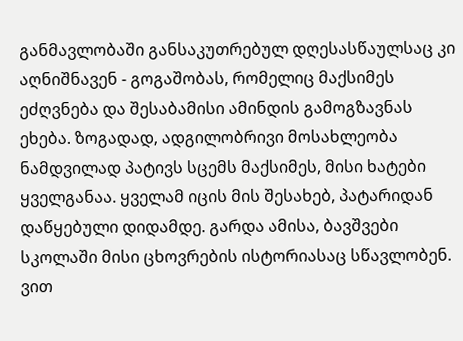განმავლობაში განსაკუთრებულ დღესასწაულსაც კი აღნიშნავენ - გოგაშობას, რომელიც მაქსიმეს ეძღვნება და შესაბამისი ამინდის გამოგზავნას ეხება. ზოგადად, ადგილობრივი მოსახლეობა ნამდვილად პატივს სცემს მაქსიმეს, მისი ხატები ყველგანაა. ყველამ იცის მის შესახებ, პატარიდან დაწყებული დიდამდე. გარდა ამისა, ბავშვები სკოლაში მისი ცხოვრების ისტორიასაც სწავლობენ.
ვით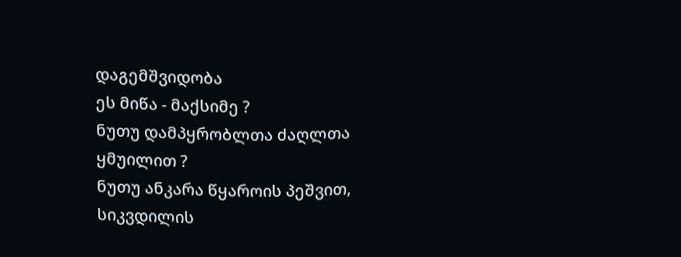დაგემშვიდობა
ეს მიწა - მაქსიმე ?
ნუთუ დამპყრობლთა ძაღლთა ყმუილით ?
ნუთუ ანკარა წყაროის პეშვით,
სიკვდილის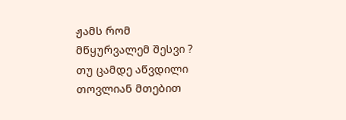ჟამს რომ
მწყურვალემ შესვი ?
თუ ცამდე აწვდილი
თოვლიან მთებით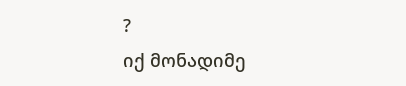?
იქ მონადიმე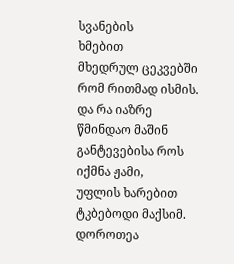სვანების
ხმებით
მხედრულ ცეკვებში
რომ რითმად ისმის.
და რა იაზრე
წმინდაო მაშინ
განტევებისა როს
იქმნა ჟამი,
უფლის ხარებით
ტკბებოდი მაქსიმ.
დოროთეა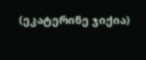(ეკატერინე ჯიქია)